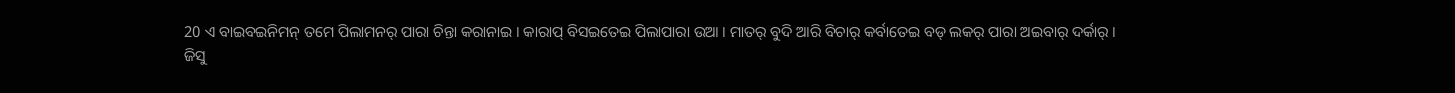20 ଏ ବାଇବଇନିମନ୍ ତମେ ପିଲାମନର୍ ପାରା ଚିନ୍ତା କରାନାଇ । କାରାପ୍ ବିସଇତେଇ ପିଲାପାରା ଉଆ । ମାତର୍ ବୁଦି ଆରି ବିଚାର୍ କର୍ବାତେଇ ବଡ୍ ଲକର୍ ପାରା ଅଇବାର୍ ଦର୍କାର୍ ।
ଜିସୁ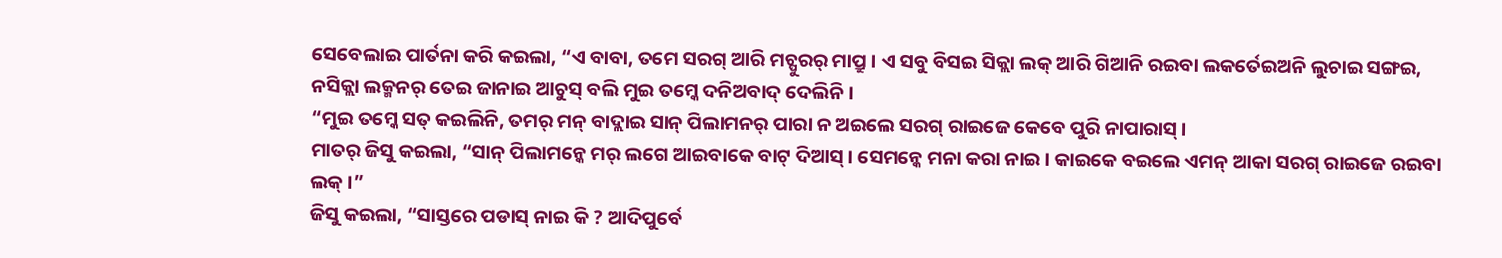ସେବେଲାଇ ପାର୍ତନା କରି କଇଲା, “ଏ ବାବା, ତମେ ସରଗ୍ ଆରି ମଚ୍ପୁରର୍ ମାପ୍ରୁ । ଏ ସବୁ ବିସଇ ସିକ୍ଲା ଲକ୍ ଆରି ଗିଆନି ରଇବା ଲକର୍ତେଇଅନି ଲୁଚାଇ ସଙ୍ଗଇ, ନସିକ୍ଲା ଲକ୍ମନର୍ ତେଇ ଜାନାଇ ଆଚୁସ୍ ବଲି ମୁଇ ତମ୍କେ ଦନିଅବାଦ୍ ଦେଲିନି ।
“ମୁଇ ତମ୍କେ ସତ୍ କଇଲିନି, ତମର୍ ମନ୍ ବାଦ୍ଲାଇ ସାନ୍ ପିଲାମନର୍ ପାରା ନ ଅଇଲେ ସରଗ୍ ରାଇଜେ କେବେ ପୁରି ନାପାରାସ୍ ।
ମାତର୍ ଜିସୁ କଇଲା, “ସାନ୍ ପିଲାମନ୍କେ ମର୍ ଲଗେ ଆଇବାକେ ବାଟ୍ ଦିଆସ୍ । ସେମନ୍କେ ମନା କରା ନାଇ । କାଇକେ ବଇଲେ ଏମନ୍ ଆକା ସରଗ୍ ରାଇଜେ ରଇବା ଲକ୍ ।”
ଜିସୁ କଇଲା, “ସାସ୍ତରେ ପଡାସ୍ ନାଇ କି ? ଆଦିପୁର୍ବେ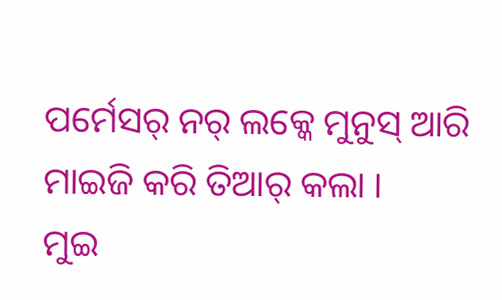ପର୍ମେସର୍ ନର୍ ଲକ୍କେ ମୁନୁସ୍ ଆରି ମାଇଜି କରି ତିଆର୍ କଲା ।
ମୁଇ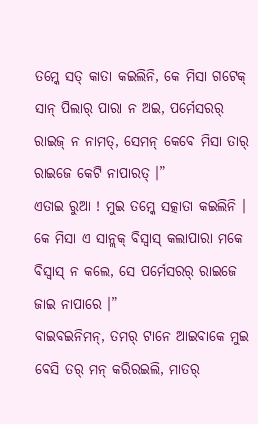ତମ୍କେ ସତ୍ କାତା କଇଲିନି, କେ ମିସା ଗଟେକ୍ ସାନ୍ ପିଲାର୍ ପାରା ନ ଅଇ, ପର୍ମେସରର୍ ରାଇଜ୍ ନ ନାମତ୍, ସେମନ୍ କେବେ ମିସା ତାର୍ ରାଇଜେ କେଟି ନାପାରତ୍ ।”
ଏତାଇ ରୁଆ ! ମୁଇ ତମ୍କେ ସତ୍କାତା କଇଲିନି । କେ ମିସା ଏ ସାନ୍ଲକ୍ ବିସ୍ବାସ୍ କଲାପାରା ମକେ ବିସ୍ବାସ୍ ନ କଲେ, ସେ ପର୍ମେସରର୍ ରାଇଜେ ଜାଇ ନାପାରେ ।”
ବାଇବଇନିମନ୍, ତମର୍ ଟାନେ ଆଇବାକେ ମୁଇ ବେସି ତର୍ ମନ୍ କରିରଇଲି, ମାତର୍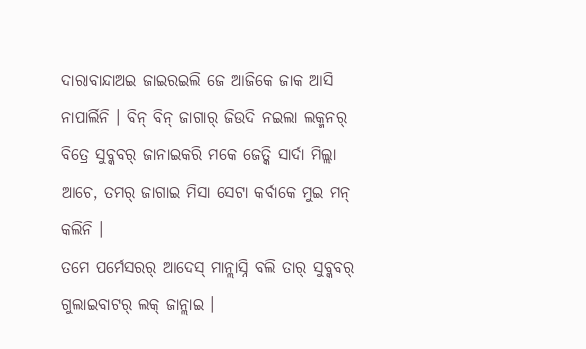ଦାରାବାନ୍ଦାଅଇ ଜାଇରଇଲି ଜେ ଆଜିକେ ଜାକ ଆସି ନାପାର୍ଲିନି । ବିନ୍ ବିନ୍ ଜାଗାର୍ ଜିଉଦି ନଇଲା ଲକ୍ମନର୍ ବିତ୍ରେ ସୁବ୍କବର୍ ଜାନାଇକରି ମକେ ଜେତ୍କି ସାର୍ଦା ମିଲ୍ଲା ଆଚେ, ତମର୍ ଜାଗାଇ ମିସା ସେଟା କର୍ବାକେ ମୁଇ ମନ୍ କଲିନି ।
ତମେ ପର୍ମେସରର୍ ଆଦେସ୍ ମାନ୍ଲାସ୍ନି ବଲି ତାର୍ ସୁବ୍କବର୍ ଗୁଲାଇବାଟର୍ ଲକ୍ ଜାନ୍ଲାଇ ।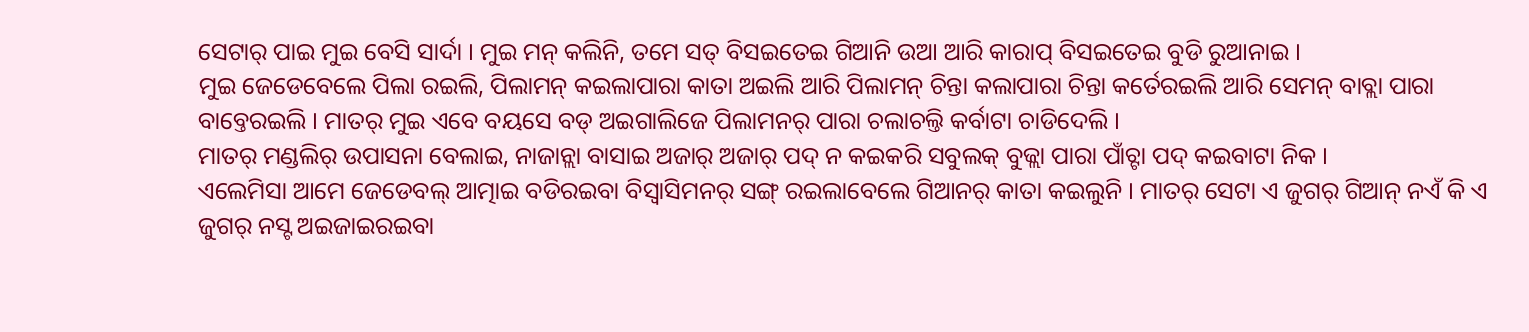ସେଟାର୍ ପାଇ ମୁଇ ବେସି ସାର୍ଦା । ମୁଇ ମନ୍ କଲିନି, ତମେ ସତ୍ ବିସଇତେଇ ଗିଆନି ଉଆ ଆରି କାରାପ୍ ବିସଇତେଇ ବୁଡି ରୁଆନାଇ ।
ମୁଇ ଜେଡେବେଲେ ପିଲା ରଇଲି, ପିଲାମନ୍ କଇଲାପାରା କାତା ଅଇଲି ଆରି ପିଲାମନ୍ ଚିନ୍ତା କଲାପାରା ଚିନ୍ତା କର୍ତେରଇଲି ଆରି ସେମନ୍ ବାବ୍ଲା ପାରା ବାବ୍ତେରଇଲି । ମାତର୍ ମୁଇ ଏବେ ବୟସେ ବଡ୍ ଅଇଗାଲିଜେ ପିଲାମନର୍ ପାରା ଚଲାଚଲ୍ତି କର୍ବାଟା ଚାଡିଦେଲି ।
ମାତର୍ ମଣ୍ଡଲିର୍ ଉପାସନା ବେଲାଇ, ନାଜାନ୍ଲା ବାସାଇ ଅଜାର୍ ଅଜାର୍ ପଦ୍ ନ କଇକରି ସବୁଲକ୍ ବୁଜ୍ଲା ପାରା ପାଁଚ୍ଟା ପଦ୍ କଇବାଟା ନିକ ।
ଏଲେମିସା ଆମେ ଜେଡେବଲ୍ ଆତ୍ମାଇ ବଡିରଇବା ବିସ୍ବାସିମନର୍ ସଙ୍ଗ୍ ରଇଲାବେଲେ ଗିଆନର୍ କାତା କଇଲୁନି । ମାତର୍ ସେଟା ଏ ଜୁଗର୍ ଗିଆନ୍ ନଏଁ କି ଏ ଜୁଗର୍ ନସ୍ଟ ଅଇଜାଇରଇବା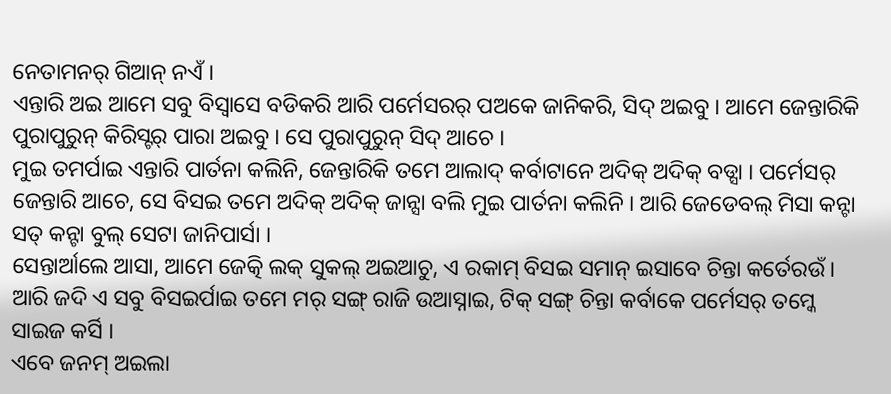ନେତାମନର୍ ଗିଆନ୍ ନଏଁ ।
ଏନ୍ତାରି ଅଇ ଆମେ ସବୁ ବିସ୍ବାସେ ବଡିକରି ଆରି ପର୍ମେସରର୍ ପଅକେ ଜାନିକରି, ସିଦ୍ ଅଇବୁ । ଆମେ ଜେନ୍ତାରିକି ପୁରାପୁରୁନ୍ କିରିସ୍ଟର୍ ପାରା ଅଇବୁ । ସେ ପୁରାପୁରୁନ୍ ସିଦ୍ ଆଚେ ।
ମୁଇ ତମର୍ପାଇ ଏନ୍ତାରି ପାର୍ତନା କଲିନି, ଜେନ୍ତାରିକି ତମେ ଆଲାଦ୍ କର୍ବାଟାନେ ଅଦିକ୍ ଅଦିକ୍ ବଡ୍ସା । ପର୍ମେସର୍ ଜେନ୍ତାରି ଆଚେ, ସେ ବିସଇ ତମେ ଅଦିକ୍ ଅଦିକ୍ ଜାନ୍ସା ବଲି ମୁଇ ପାର୍ତନା କଲିନି । ଆରି ଜେଡେବଲ୍ ମିସା କନ୍ଟା ସତ୍ କନ୍ଟା ବୁଲ୍ ସେଟା ଜାନିପାର୍ସା ।
ସେନ୍ତାର୍ଆଲେ ଆସା, ଆମେ ଜେତ୍କି ଲକ୍ ସୁକଲ୍ ଅଇଆଚୁ, ଏ ରକାମ୍ ବିସଇ ସମାନ୍ ଇସାବେ ଚିନ୍ତା କର୍ତେରଉଁ । ଆରି ଜଦି ଏ ସବୁ ବିସଇର୍ପାଇ ତମେ ମର୍ ସଙ୍ଗ୍ ରାଜି ଉଆସ୍ନାଇ, ଟିକ୍ ସଙ୍ଗ୍ ଚିନ୍ତା କର୍ବାକେ ପର୍ମେସର୍ ତମ୍କେ ସାଇଜ କର୍ସି ।
ଏବେ ଜନମ୍ ଅଇଲା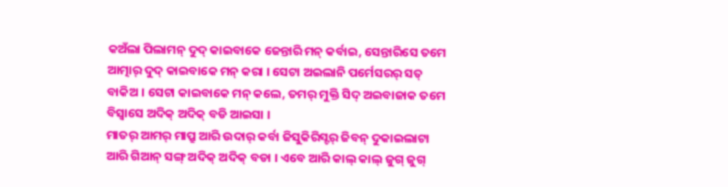କଅଁଲା ପିଲାମନ୍ ଦୁଦ୍ କାଇବାକେ ଜେନ୍ତାରି ମନ୍ କର୍ବାଇ, ସେନ୍ତାରିସେ ତମେ ଆତ୍ମାର୍ ଦୁଦ୍ କାଇବାକେ ମନ୍ କରା । ସେଟା ଅଇଲାନି ପର୍ମେସରର୍ ସତ୍ ବାକିଅ । ସେଟା କାଇବାକେ ମନ୍ କଲେ, ତମର୍ ମୁକ୍ତି ସିଦ୍ ଅଇବାଜାକ ତମେ ବିସ୍ବାସେ ଅଦିକ୍ ଅଦିକ୍ ବଡି ଆଇସା ।
ମାତର୍ ଆମର୍ ମାପ୍ରୁ ଆରି ଉଦାର୍ କର୍ବା ଜିସୁକିରିସ୍ଟର୍ ଜିବନ୍ ଦୁକାଇଲାଟା ଆରି ଗିଆନ୍ ସଙ୍ଗ୍ ଅଦିକ୍ ଅଦିକ୍ ବଡା । ଏବେ ଆରି କାଲ୍ କାଲ୍ ଜୁଗ୍ ଜୁଗ୍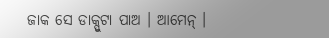ଜାକ ସେ ଡାକ୍ପୁଟା ପାଅ । ଆମେନ୍ ।